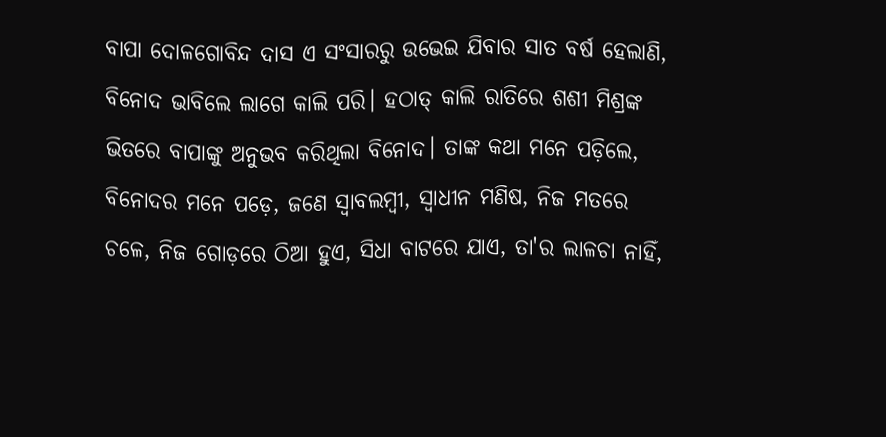ବାପା ଦୋଳଗୋବିନ୍ଦ ଦାସ ଏ ସଂସାରରୁ ଉଭେଇ ଯିବାର ସାତ ବର୍ଷ ହେଲାଣି, ବିନୋଦ ଭାବିଲେ ଲାଗେ କାଲି ପରି। ହଠାତ୍ କାଲି ରାତିରେ ଶଶୀ ମିଶ୍ରଙ୍କ ଭିତରେ ବାପାଙ୍କୁ ଅନୁଭବ କରିଥିଲା ବିନୋଦ। ତାଙ୍କ କଥା ମନେ ପଡ଼ିଲେ, ବିନୋଦର ମନେ ପଡ଼େ, ଜଣେ ସ୍ୱାବଲମ୍ବୀ, ସ୍ୱାଧୀନ ମଣିଷ, ନିଜ ମତରେ ଚଳେ, ନିଜ ଗୋଡ଼ରେ ଠିଆ ହୁଏ, ସିଧା ବାଟରେ ଯାଏ, ତା'ର ଲାଳଚା ନାହିଁ,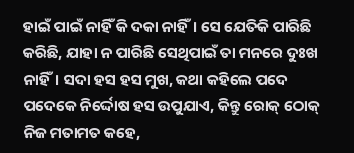ହାଇଁ ପାଇଁ ନାହିଁ କି ଦକା ନାହିଁ। ସେ ଯେତିକି ପାରିଛି କରିଛି, ଯାହା ନ ପାରିଛି ସେଥିପାଇଁ ତା ମନରେ ଦୁଃଖ ନାହିଁ। ସଦା ହସ ହସ ମୁଖ, କଥା କହିଲେ ପଦେ ପଦେକେ ନିର୍ଦ୍ଦୋଷ ହସ ଉପୁଯାଏ, କିନ୍ତୁ ରୋକ୍ ଠୋକ୍ ନିଜ ମତାମତ କହେ,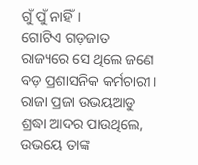ଗୁଁ ପୁଁ ନାହିଁ।
ଗୋଟିଏ ଗଡ଼ଜାତ ରାଜ୍ୟରେ ସେ ଥିଲେ ଜଣେ ବଡ଼ ପ୍ରଶାସନିକ କର୍ମଚାରୀ। ରାଜା ପ୍ରଜା ଉଭୟଆଡୁ ଶ୍ରଦ୍ଧା ଆଦର ପାଉଥିଲେ, ଉଭୟେ ତାଙ୍କ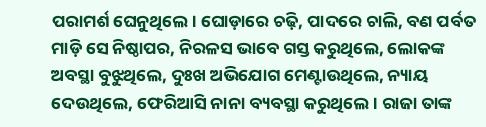ପରାମର୍ଶ ଘେନୁଥିଲେ। ଘୋଡ଼ାରେ ଚଢ଼ି, ପାଦରେ ଚାଲି, ବଣ ପର୍ବତ ମାଡ଼ି ସେ ନିଷ୍ଠାପର, ନିରଳସ ଭାବେ ଗସ୍ତ କରୁଥିଲେ, ଲୋକଙ୍କ ଅବସ୍ଥା ବୁଝୁଥିଲେ, ଦୁଃଖ ଅଭିଯୋଗ ମେଣ୍ଟାଉଥିଲେ, ନ୍ୟାୟ ଦେଉଥିଲେ, ଫେରିଆସି ନାନା ବ୍ୟବସ୍ଥା କରୁଥିଲେ। ରାଜା ତାଙ୍କ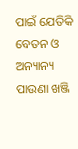ପାଇଁ ଯେତିକି ବେତନ ଓ ଅନ୍ୟାନ୍ୟ ପାଉଣା ଖଞ୍ଜି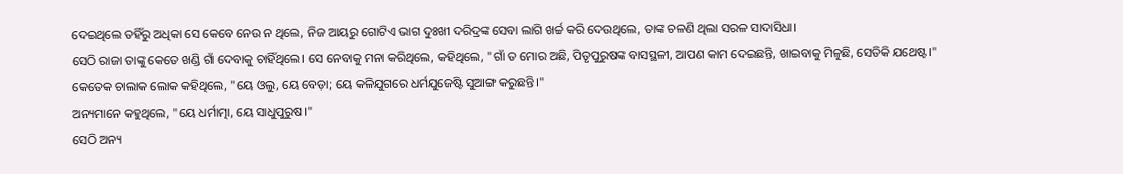ଦେଇଥିଲେ ତହିଁରୁ ଅଧିକା ସେ କେବେ ନେଉ ନ ଥିଲେ, ନିଜ ଆୟରୁ ଗୋଟିଏ ଭାଗ ଦୁଃଖୀ ଦରିଦ୍ରଙ୍କ ସେବା ଲାଗି ଖର୍ଚ୍ଚ କରି ଦେଉଥିଲେ, ତାଙ୍କ ଚଳଣି ଥିଲା ସରଳ ସାଦାସିଧା।
ସେଠି ରାଜା ତାଙ୍କୁ କେତେ ଖଣ୍ଡି ଗାଁ ଦେବାକୁ ଚାହିଁଥିଲେ। ସେ ନେବାକୁ ମନା କରିଥିଲେ, କହିଥିଲେ, "ଗାଁ ତ ମୋର ଅଛି, ପିତୃପୁରୁଷଙ୍କ ବାସସ୍ଥଳୀ, ଆପଣ କାମ ଦେଇଛନ୍ତି, ଖାଇବାକୁ ମିଳୁଛି, ସେତିକି ଯଥେଷ୍ଟ।"
କେତେକ ଚାଲାକ ଲୋକ କହିଥିଲେ, "ୟେ ଓଲୁ, ୟେ ବେଡ଼ା; ୟେ କଳିଯୁଗରେ ଧର୍ମଯୁଜେଷ୍ଟି ସୁଆଙ୍ଗ କରୁଛନ୍ତି।"
ଅନ୍ୟମାନେ କହୁଥିଲେ, "ୟେ ଧର୍ମାତ୍ମା, ୟେ ସାଧୁପୁରୁଷ।"
ସେଠି ଅନ୍ୟ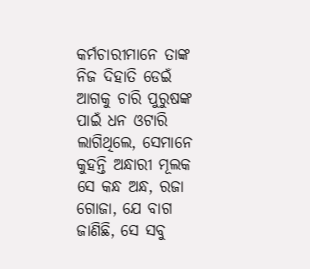କର୍ମଚାରୀମାନେ ତାଙ୍କ ନିଜ ଦିହାତି ଡେଇଁ ଆଗକୁ ଚାରି ପୁରୁଷଙ୍କ ପାଇଁ ଧନ ଓଟାରି ଲାଗିଥିଲେ, ସେମାନେ କୁହନ୍ତି ଅନ୍ଧାରୀ ମୂଲକ ସେ କନ୍ଧ ଅନ୍ଧ, ରଜା ଗୋଜା, ଯେ ବାଗ ଜାଣିଛି, ସେ ସବୁ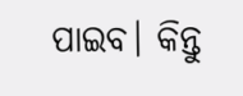ପାଇବ। କିନ୍ତୁ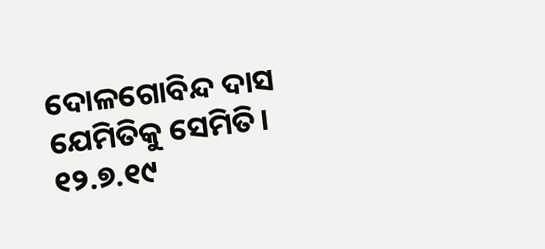ଦୋଳଗୋବିନ୍ଦ ଦାସ ଯେମିତିକୁ ସେମିତି।
୧୨.୭.୧୯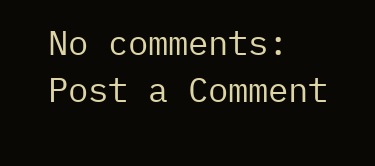No comments:
Post a Comment